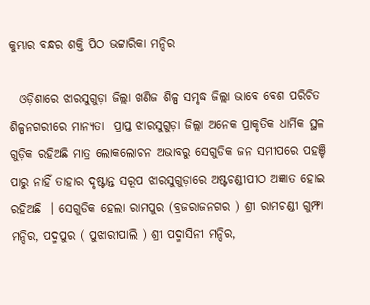କୁମ୍ଭାର ବନ୍ଧର ଶକ୍ତି ପିଠ ଭଟ୍ଟାରିକା ମନ୍ଦିର

  ଓଡ଼ିଶାରେ ଝାରସୁଗୁଡ଼ା ଜିଲ୍ଲା ଖଣିଜ ଶିଳ୍ପ ସମୃଦ୍ଧ ଜିଲ୍ଲା ଭାବେ ବେଶ ପରିଚିତ ଶିଳ୍ପନଗରୀରେ ମାନ୍ୟତା  ପ୍ରାପ୍ତ ଝାରସୁଗୁଡ଼ା ଜିଲ୍ଲା ଅନେକ ପ୍ରାକୃତିକ ଧାର୍ମିକ ସ୍ଥଳ ଗୁଡ଼ିକ ରହିଅଛି ମାତ୍ର ଲୋକଲୋଚନ ଅଭାବରୁ ସେଗୁଡିକ ଜନ ସମୀପରେ ପହଞ୍ଚି ପାରୁ ନାହିଁ ତାହାର ଦୃଷ୍ଟାନ୍ତ ସରୂପ ଝାରସୁଗୁଡ଼ାରେ ଅଷ୍ଟଚଣ୍ଡୀପୀଠ ଅଜ୍ଞାତ ହୋଇ ରହିଅଛି  । ସେଗୁଡିକ ହେଲା ରାମପୁର (ବ୍ରଜରାଜନଗର ) ଶ୍ରୀ ରାମଚଣ୍ଡୀ ଗୁମ୍ଫା ମନ୍ଦିର, ପଦ୍ମପୁର ( ପୁଝାରୀପାଲି ) ଶ୍ରୀ ପଦ୍ମାସିନୀ ମନ୍ଦିର,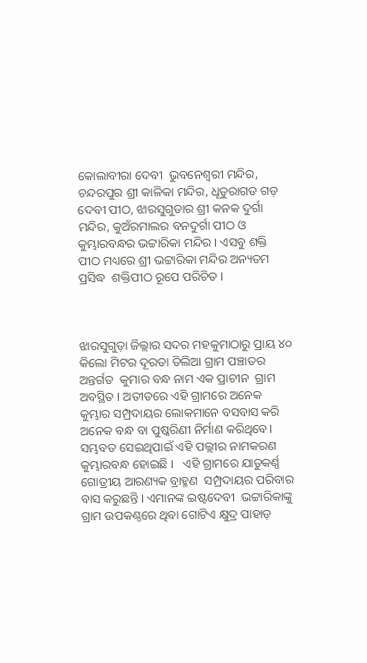କୋଲାବୀରା ଦେବୀ  ଭୁବନେଶ୍ଵରୀ ମନ୍ଦିର, ଚନ୍ଦରପୁର ଶ୍ରୀ କାଳିକା ମନ୍ଦିର, ଧୂତୁରାଗଡ ଗଡ଼ ଦେବୀ ପୀଠ, ଝାରସୁଗୁଡାର ଶ୍ରୀ କନକ ଦୁର୍ଗା ମନ୍ଦିର, କୁଅଁରମାଲର ବନଦୁର୍ଗା ପୀଠ ଓ କୁମ୍ଭାରବନ୍ଧର ଭଟ୍ଟାରିକା ମନ୍ଦିର । ଏସବୁ ଶକ୍ତି ପୀଠ ମଧ୍ୟରେ ଶ୍ରୀ ଭଟ୍ଟାରିକା ମନ୍ଦିର ଅନ୍ୟତମ ପ୍ରସିଦ୍ଧ  ଶକ୍ତିପୀଠ ରୂପେ ପରିଚିତ ।



ଝାରସୁଗୁଡ଼ା ଜିଲ୍ଲାର ସଦର ମହକୁମାଠାରୁ ପ୍ରାୟ ୪୦ କିଲୋ ମିଟର ଦୂରତା ତିଲିଆ ଗ୍ରାମ ପଞ୍ଚାତର ଅନ୍ତର୍ଗତ  କୁମାର ବନ୍ଧ ନାମ ଏକ ପ୍ରାଚୀନ  ଗ୍ରାମ ଅବସ୍ଥିତ । ଅତୀତରେ ଏହି ଗ୍ରାମରେ ଅନେକ କୁମ୍ଭାର ସମ୍ପ୍ରଦାୟର ଲୋକମାନେ ବସବାସ କରି ଅନେକ ବନ୍ଧ ବା ପୁଷ୍କରିଣୀ ନିର୍ମାଣ କରିଥିବେ। ସମ୍ଭବତ ସେଇଥିପାଇଁ ଏହି ପଲ୍ଲୀର ନାମକରଣ  କୁମ୍ଭାରବନ୍ଧ ହୋଇଛି ।   ଏହି ଗ୍ରାମରେ ଯାତୁକର୍ଣ୍ଣ ଗୋତ୍ରୀୟ ଆରଣ୍ୟକ ବ୍ରାହ୍ମଣ  ସମ୍ପ୍ରଦାୟର ପରିବାର ବାସ କରୁଛନ୍ତି । ଏମାନଙ୍କ ଇଷ୍ଟଦେବୀ  ଭଟ୍ଟାରିକାଙ୍କୁ ଗ୍ରାମ ଉପକଣ୍ଠରେ ଥିବା ଗୋଟିଏ କ୍ଷୁଦ୍ର ପାହାଡ଼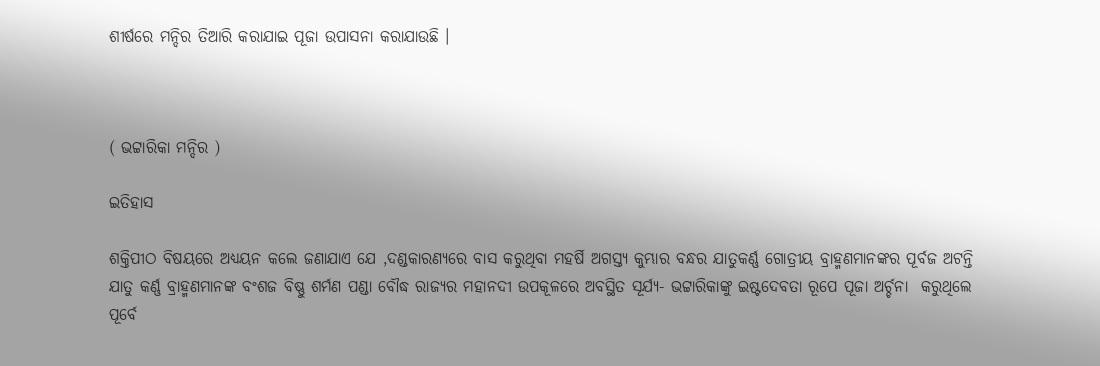ଶୀର୍ଷରେ ମନ୍ଦିର ତିଆରି କରାଯାଇ ପୂଜା ଉପାସନା କରାଯାଉଛି ।



( ଭଟ୍ଟାରିକା ମନ୍ଦିର )

ଇତିହାସ

ଶକ୍ତିପୀଠ ବିଷୟରେ ଅଧ୍ୟୟନ କଲେ ଜଣାଯାଏ ଯେ ,ଦଣ୍ଡକାରଣ୍ୟରେ ବାସ କରୁଥିବା ମହର୍ଷି ଅଗସ୍ତ୍ୟ କୁମ୍ଭାର ବନ୍ଧର ଯାତୁକର୍ଣ୍ଣ ଗୋତ୍ରୀୟ ବ୍ରାହ୍ମଣମାନଙ୍କର ପୂର୍ବଜ ଅଟନ୍ତି ଯାତୁ କର୍ଣ୍ଣ ବ୍ରାହ୍ମଣମାନଙ୍କ ବଂଶଜ ବିଷ୍ଣୁ ଶର୍ମଣ ପଣ୍ଡା ବୌଦ୍ଧ ରାଜ୍ୟର ମହାନଦୀ ଉପକୂଳରେ ଅବସ୍ଥିତ ସୂର୍ଯ୍ୟ- ଭଟ୍ଟାରିକାଙ୍କୁ ଇଷ୍ଟଦେବତା ରୂପେ ପୂଜା ଅର୍ଚ୍ଚନା  କରୁଥିଲେ  ପୂର୍ବେ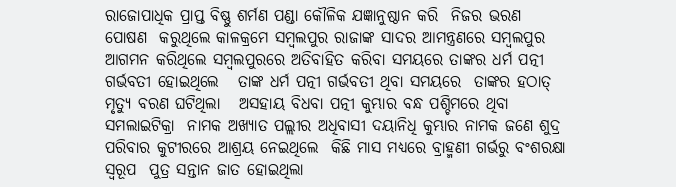ରାଜୋପାଧିକ ପ୍ରାପ୍ତ ବିଷ୍ଣୁ ଶର୍ମଣ ପଣ୍ଡା କୌଳିକ ଯଜ୍ଞାନୁଷ୍ଠାନ କରି  ନିଜର ଭରଣ ପୋଷଣ  କରୁଥିଲେ କାଳକ୍ରମେ ସମ୍ବଲପୁର ରାଜାଙ୍କ ସାଦର ଆମନ୍ତ୍ରଣରେ ସମ୍ବଲପୁର ଆଗମନ କରିଥିଲେ ସମ୍ବଲପୁରରେ ଅତିବାହିତ କରିବା ସମୟରେ ତାଙ୍କର ଧର୍ମ ପତ୍ନୀ ଗର୍ଭବତୀ ହୋଇଥିଲେ   ତାଙ୍କ ଧର୍ମ ପତ୍ନୀ ଗର୍ଭବତୀ ଥିବା ସମୟରେ  ତାଙ୍କର ହଠାତ୍ ମୃତ୍ୟୁ ବରଣ ଘଟିଥିଲା   ଅସହାୟ ବିଧବା ପତ୍ନୀ କୁମ୍ଭାର ବନ୍ଧ ପଶ୍ଚିମରେ ଥିବା ସମଲାଇଟିକ୍ରା  ନାମକ ଅଖ୍ୟାତ ପଲ୍ଲୀର ଅଧିବାସୀ ଦୟାନିଧି କୁମ୍ଭାର ନାମକ ଜଣେ ଶୁଦ୍ର ପରିବାର କୁଟୀରରେ ଆଶ୍ରୟ ନେଇଥିଲେ  କିଛି ମାସ ମଧ୍ୟରେ ବ୍ରାହ୍ମଣୀ ଗର୍ଭରୁ ବଂଶରକ୍ଷା ସ୍ୱରୂପ  ପୁତ୍ର ସନ୍ତାନ ଜାତ ହୋଇଥିଲା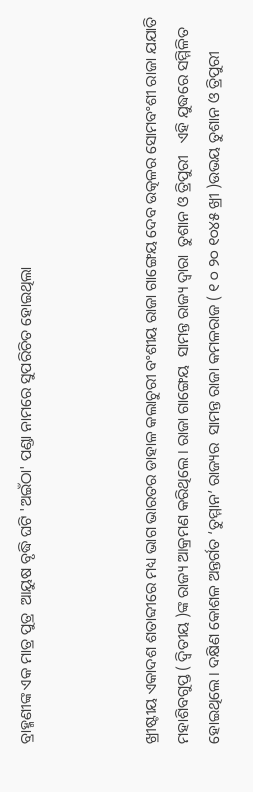ବ୍ରାହ୍ମଣୀଙ୍କ ଏକ ମାତ୍ର ପୁତ୍ର  ଆୟୁଷ ବୃଦ୍ଧି ଘଟି 'ଅଇଁଠା' ପଣ୍ଡା ନାମରେ ସୁପରିଚିତ ହୋଇଥିଲା



ଖ୍ରୀଷ୍ଟୀୟ ଏକାଦଶ ଶତାବ୍ଦୀରେ ମଧ୍ୟ ଭାଗ ଭାରତର ଡାହାଳ କଲାଚୁରୀ ବଂଶୀୟ ରାଜା ଗାଙ୍ଗେୟ ଦେବ ଉତ୍କଳର ସୋମବଂଶୀ ରାଜା ଯଯାତି ମହାଶିବଗୁପ୍ତ ( ଦ୍ଵିତୀୟ )ଙ୍କ ରାଜ୍ୟ ଆକ୍ରମଣ କରିଥିଲେ । ରାଜା ଗାଙ୍ଗେୟ  ସାମନ୍ତ ରାଜ୍ୟ ଦ୍ଵାରା  ତୁଶାନ ଓ ତ୍ରିପୁରୀ   ଏହି ଯୁଦ୍ଧରେ ସମ୍ମିଳିତ ହୋଇଥିଲେ । ଦକ୍ଷିଣ କୋଶଳ ଅନ୍ତର୍ଗତ ‘ତୁମ୍ମାନ’ ରାଜ୍ୟର  ସାମନ୍ତ ରାଜା କମଳରାଜ ( ୧ ୦ ୨୦ ୧୦୪୫ ଖ୍ରୀ )ଉଭୟ ତୁଶାନ ଓ ତ୍ରିପୁରୀ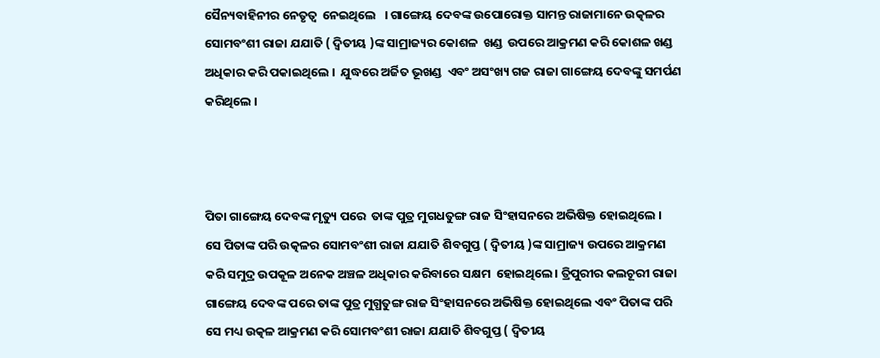ସୈନ୍ୟବାହିନୀର ନେତୃତ୍ଵ  ନେଇଥିଲେ   । ଗାଙ୍ଗେୟ ଦେବଙ୍କ ଉପୋରୋକ୍ତ ସାମନ୍ତ ରାଜାମାନେ ଉତ୍କଳର ସୋମବଂଶୀ ରାଜା ଯଯାତି ( ଦ୍ୱିତୀୟ )ଙ୍କ ସାମ୍ରାଜ୍ୟର କୋଶଳ  ଖଣ୍ଡ  ଉପରେ ଆକ୍ରମଣ କରି କୋଶଳ ଖଣ୍ଡ ଅଧିକାର କରି ପକାଇଥିଲେ ।  ଯୁଦ୍ଧରେ ଅର୍ଜିତ ଭୂଖଣ୍ଡ  ଏବଂ ଅସଂଖ୍ୟ ଗଜ ରାଜା ଗାଙ୍ଗେୟ ଦେବଙ୍କୁ ସମର୍ପଣ କରିଥିଲେ ।



ପିତା ଗାଙ୍ଗେୟ ଦେବଙ୍କ ମୃତ୍ୟୁ ପରେ  ତାଙ୍କ ପୁତ୍ର ମୁଗଧତୁଙ୍ଗ ରାଜ ସିଂହାସନରେ ଅଭିଷିକ୍ତ ହୋଇଥିଲେ ।  ସେ ପିତାଙ୍କ ପରି ଉତ୍କଳର ସୋମବଂଶୀ ରାଜା ଯଯାତି ଶିବଗୁପ୍ତ ( ଦ୍ବିତୀୟ )ଙ୍କ ସାମ୍ରାଜ୍ୟ ଉପରେ ଆକ୍ରମଣ କରି ସମୁଦ୍ର ଉପକୂଳ ଅନେକ ଅଞ୍ଚଳ ଅଧିକାର କରିବାରେ ସକ୍ଷମ  ହୋଇଥିଲେ । ତ୍ରିପୁରୀର କଲଚୂରୀ ରାଜା ଗାଙ୍ଗେୟ ଦେବଙ୍କ ପରେ ତାଙ୍କ ପୁତ୍ର ମୁଗ୍ଧତୁଙ୍ଗ ରାଜ ସିଂହାସନରେ ଅଭିଷିକ୍ତ ହୋଇଥିଲେ ଏବଂ ପିତାଙ୍କ ପରି ସେ ମଧ୍ୟ ଉତ୍କଳ ଆକ୍ରମଣ କରି ସୋମବଂଶୀ ରାଜା ଯଯାତି ଶିବଗୁପ୍ତ ( ଦ୍ବିତୀୟ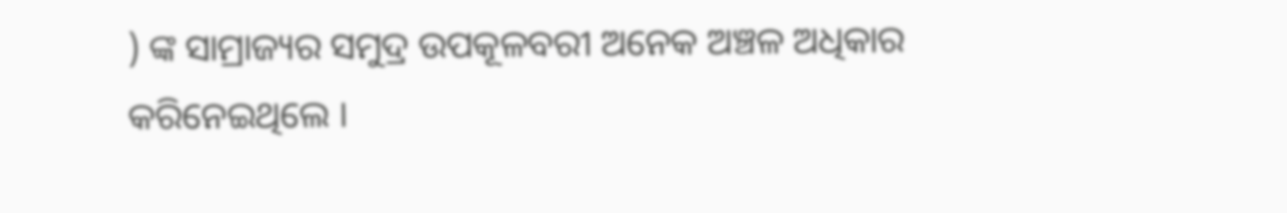) ଙ୍କ ସାମ୍ରାଜ୍ୟର ସମୁଦ୍ର ଉପକୂଳବରୀ ଅନେକ ଅଞ୍ଚଳ ଅଧିକାର କରିନେଇଥିଲେ ।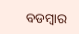ବଡମ୍ବାର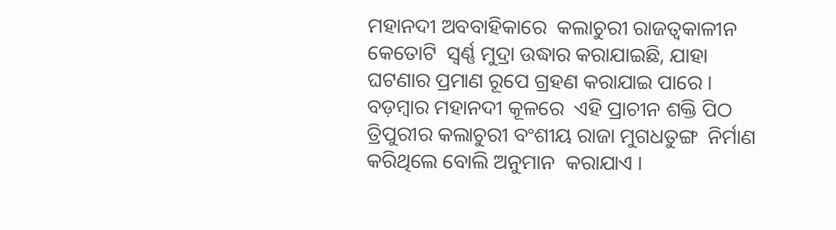ମହାନଦୀ ଅବବାହିକାରେ  କଲାଚୁରୀ ରାଜତ୍ଵକାଳୀନ କେତୋଟି  ସ୍ଵର୍ଣ୍ଣ ମୁଦ୍ରା ଉଦ୍ଧାର କରାଯାଇଛି, ଯାହା ଘଟଣାର ପ୍ରମାଣ ରୂପେ ଗ୍ରହଣ କରାଯାଇ ପାରେ ।  ବଡ଼ମ୍ବାର ମହାନଦୀ କୂଳରେ  ଏହି ପ୍ରାଚୀନ ଶକ୍ତି ପିଠ ତ୍ରିପୁରୀର କଲାଚୁରୀ ବଂଶୀୟ ରାଜା ମୁଗଧତୁଙ୍ଗ  ନିର୍ମାଣ କରିଥିଲେ ବୋଲି ଅନୁମାନ  କରାଯାଏ ।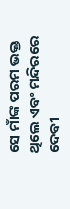ସେ ମାଁଙ୍କ ପରମ ଭକ୍ତ ଥିଲେ ଏବଂ ମନ୍ଦିରରେ ଦେବୀ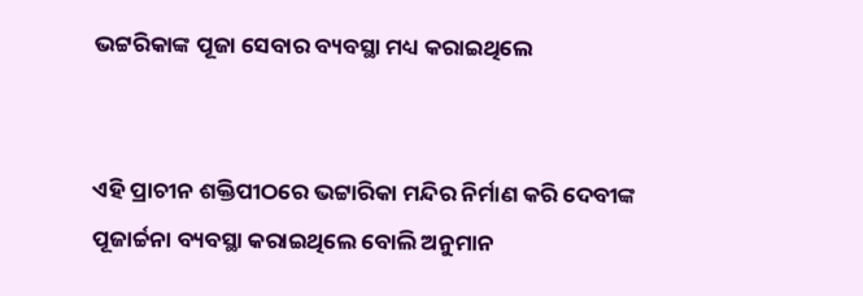ଭଟ୍ଟରିକାଙ୍କ ପୂଜା ସେବାର ବ୍ୟବସ୍ଥା ମଧ୍ୟ କରାଇଥିଲେ


ଏହି ପ୍ରାଚୀନ ଶକ୍ତିପୀଠରେ ଭଟ୍ଟାରିକା ମନ୍ଦିର ନିର୍ମାଣ କରି ଦେବୀଙ୍କ ପୂଜାର୍ଚ୍ଚନା ବ୍ୟବସ୍ଥା କରାଇଥିଲେ ବୋଲି ଅନୁମାନ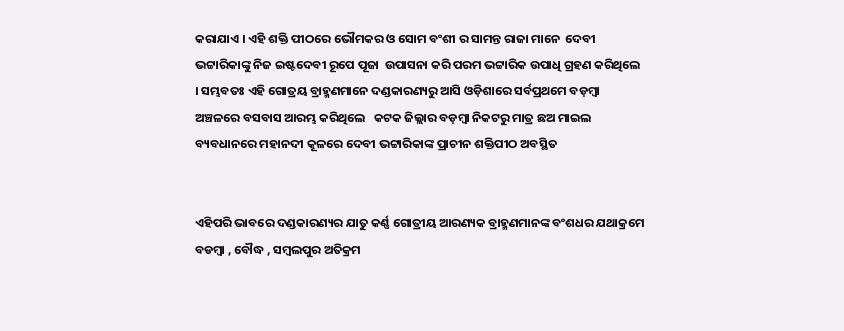କରାଯାଏ । ଏହି ଶକ୍ତି ପୀଠରେ ଭୌମକର ଓ ସୋମ ବଂଶୀ ର ସାମନ୍ତ ରାଜା ମାନେ  ଦେବୀ ଭଟ୍ଟାରିକାଙ୍କୁ ନିଜ ଇଷ୍ଟଦେବୀ ରୂପେ ପୂଜା  ଉପାସନା କରି ପରମ ଭଟ୍ଟାରିକ ଉପାଧି ଗ୍ରହଣ କରିଥିଲେ । ସମ୍ଭବତଃ ଏହି ଗୋତ୍ରୟ ବ୍ରାହ୍ମଣମାନେ ଦଣ୍ଡକାରଣ୍ୟରୁ ଆସି ଓଡ଼ିଶାରେ ସର୍ବପ୍ରଥମେ ବଡ଼ମ୍ବା ଅଞ୍ଚଳରେ ବସବାସ ଆରମ୍ଭ କରିଥିଲେ   କଟକ ଜିଲ୍ଲାର ବଡ଼ମ୍ବା ନିକଟରୁ ମାତ୍ର ଛଅ ମାଇଲ ବ୍ୟବଧାନରେ ମହାନଦୀ କୂଳରେ ଦେବୀ ଭଟ୍ଟାରିକାଙ୍କ ପ୍ରାଚୀନ ଶକ୍ତିପୀଠ ଅବସ୍ଥିତ


ଏହିପରି ଭାବରେ ଦଣ୍ଡକାରଣ୍ୟର ଯାତୁ କର୍ଣ୍ଣ ଗୋତ୍ରୀୟ ଆରଣ୍ୟକ ବ୍ରାହ୍ମଣମାନଙ୍କ ବଂଶଧର ଯଥାକ୍ରମେ ବଡମ୍ବା , ବୌଦ୍ଧ , ସମ୍ବଲପୁର ଅତିକ୍ରମ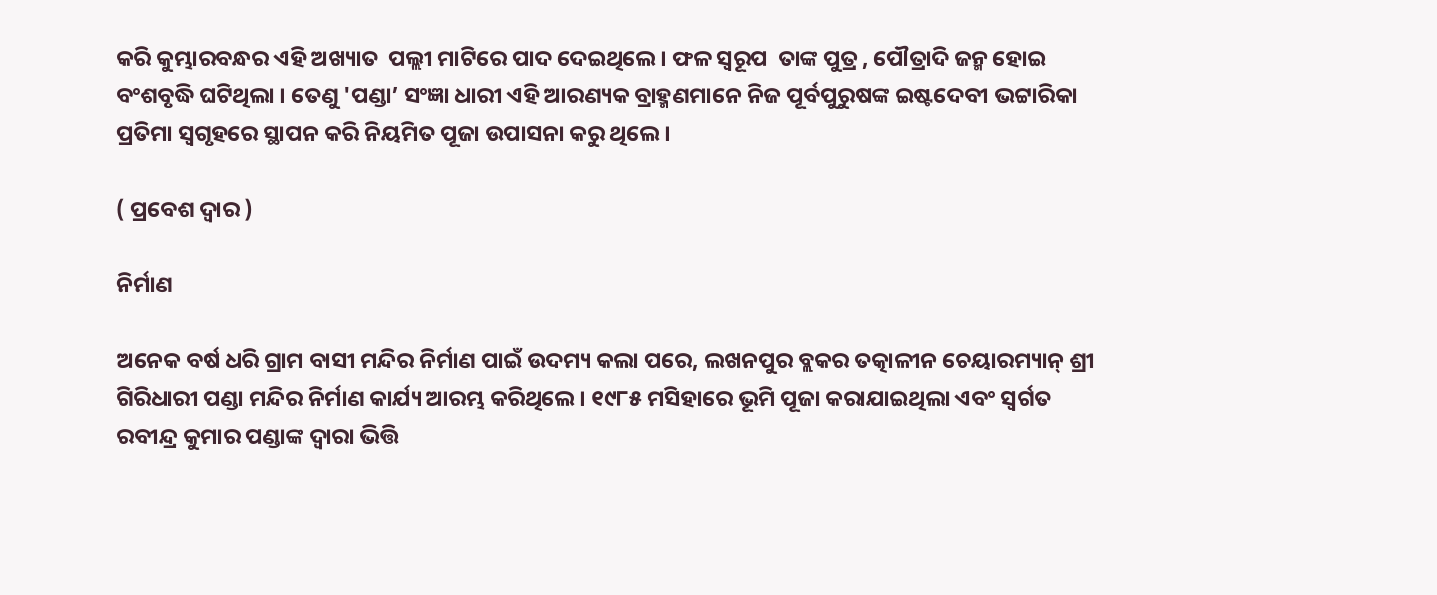କରି କୁମ୍ଭାରବନ୍ଧର ଏହି ଅଖ୍ୟାତ  ପଲ୍ଲୀ ମାଟିରେ ପାଦ ଦେଇଥିଲେ । ଫଳ ସ୍ଵରୂପ  ତାଙ୍କ ପୁତ୍ର , ପୌତ୍ରାଦି ଜନ୍ମ ହୋଇ ବଂଶବୃଦ୍ଧି ଘଟିଥିଲା । ତେଣୁ 'ପଣ୍ଡା’ ସଂଜ୍ଞା ଧାରୀ ଏହି ଆରଣ୍ୟକ ବ୍ରାହ୍ମଣମାନେ ନିଜ ପୂର୍ବପୁରୁଷଙ୍କ ଇଷ୍ଟଦେବୀ ଭଟ୍ଟାରିକା ପ୍ରତିମା ସ୍ଵଗୃହରେ ସ୍ଥାପନ କରି ନିୟମିତ ପୂଜା ଉପାସନା କରୁ ଥିଲେ ।

( ପ୍ରବେଶ ଦ୍ଵାର )

ନିର୍ମାଣ

ଅନେକ ବର୍ଷ ଧରି ଗ୍ରାମ ବାସୀ ମନ୍ଦିର ନିର୍ମାଣ ପାଇଁ ଉଦମ୍ୟ କଲା ପରେ, ଲଖନପୁର ବ୍ଲକର ତତ୍କାଳୀନ ଚେୟାରମ୍ୟାନ୍ ଶ୍ରୀ ଗିରିଧାରୀ ପଣ୍ଡା ମନ୍ଦିର ନିର୍ମାଣ କାର୍ଯ୍ୟ ଆରମ୍ଭ କରିଥିଲେ । ୧୯୮୫ ମସିହାରେ ଭୂମି ପୂଜା କରାଯାଇଥିଲା ଏବଂ ସ୍ୱର୍ଗତ ରବୀନ୍ଦ୍ର କୁମାର ପଣ୍ଡାଙ୍କ ଦ୍ୱାରା ଭିତ୍ତି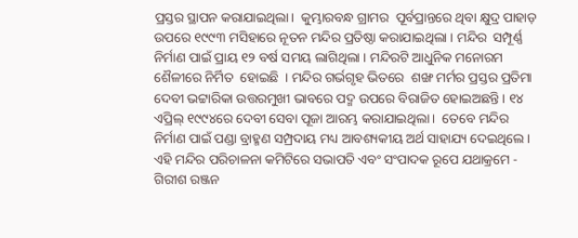ପ୍ରସ୍ତର ସ୍ଥାପନ କରାଯାଇଥିଲା।  କୁମ୍ଭାରବନ୍ଧ ଗ୍ରାମର  ପୂର୍ବପ୍ରାନ୍ତରେ ଥିବା କ୍ଷୁଦ୍ର ପାହାଡ଼ ଉପରେ ୧୯୯୩ ମସିହାରେ ନୂତନ ମନ୍ଦିର ପ୍ରତିଷ୍ଠା କରାଯାଇଥିଲା । ମନ୍ଦିର  ସମ୍ପୂର୍ଣ୍ଣ ନିର୍ମାଣ ପାଇଁ ପ୍ରାୟ ୧୨ ବର୍ଷ ସମୟ ଲାଗିଥିଲା । ମନ୍ଦିରଟି ଆଧୁନିକ ମନୋରମ ଶୈଳୀରେ ନିର୍ମିତ  ହୋଇଛି  । ମନ୍ଦିର ଗର୍ଭଗୃହ ଭିତରେ  ଶଙ୍ଖ ମର୍ମର ପ୍ରସ୍ତର ପ୍ରତିମା ଦେବୀ ଭଟ୍ଟାରିକା ଉତ୍ତରମୁଖୀ ଭାବରେ ପଦ୍ମ ଉପରେ ବିରାଜିତ ହୋଇଅଛନ୍ତି । ୧୪ ଏପ୍ରିଲ୍ ୧୯୯୪ରେ ଦେବୀ ସେବା ପୂଜା ଆରମ୍ଭ କରାଯାଇଥିଲା ।  ତେବେ ମନ୍ଦିର ନିର୍ମାଣ ପାଇଁ ପଣ୍ଡା ବ୍ରାହ୍ମଣ ସମ୍ପ୍ରଦାୟ ମଧ୍ୟ ଆବଶ୍ୟକୀୟ ଅର୍ଥ ସାହାଯ୍ୟ ଦେଇଥିଲେ । ଏହି ମନ୍ଦିର ପରିଚାଳନା କମିଟିରେ ସଭାପତି ଏବଂ ସଂପାଦକ ରୂପେ ଯଥାକ୍ରମେ - ଗିରୀଶ ରଞ୍ଜନ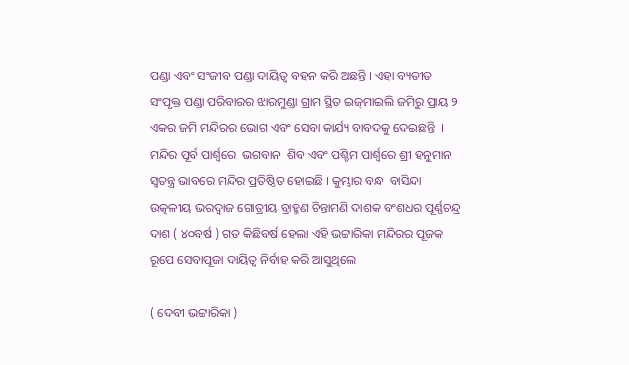ପଣ୍ଡା ଏବଂ ସଂଜୀବ ପଣ୍ଡା ଦାୟିତ୍ଵ ବହନ କରି ଅଛନ୍ତି । ଏହା ବ୍ୟତୀତ ସଂପୃକ୍ତ ପଣ୍ଡା ପରିବାରର ଝାରମୁଣ୍ଡା ଗ୍ରାମ ସ୍ଥିତ ଇଜ୍‌ମାଇଲି ଜମିରୁ ପ୍ରାୟ ୨ ଏକର ଜମି ମନ୍ଦିରର ଭୋଗ ଏବଂ ସେବା କାର୍ଯ୍ୟ ବାବଦକୁ ଦେଇଛନ୍ତି  । ମନ୍ଦିର ପୂର୍ବ ପାର୍ଶ୍ଵରେ  ଭଗବାନ  ଶିବ ଏବଂ ପଶ୍ଚିମ ପାର୍ଶ୍ଵରେ ଶ୍ରୀ ହନୁମାନ  ସ୍ଵତନ୍ତ୍ର ଭାବରେ ମନ୍ଦିର ପ୍ରତିଷ୍ଠିତ ହୋଇଛି । କୁମ୍ଭାର ବନ୍ଧ  ବାସିନ୍ଦା ଉତ୍କଳୀୟ ଭରଦ୍ଵାଜ ଗୋତ୍ରୀୟ ବ୍ରାହ୍ମଣ ଚିନ୍ତାମଣି ଦାଶକ ବଂଶଧର ପୂର୍ଣ୍ଣଚନ୍ଦ୍ର ଦାଶ ( ୪୦ବର୍ଷ ) ଗତ କିଛିବର୍ଷ ହେଲା ଏହି ଭଟ୍ଟାରିକା ମନ୍ଦିରର ପୂଜକ ରୂପେ ସେବାପୂଜା ଦାୟିତ୍ଵ ନିର୍ବାହ କରି ଆସୁଥିଲେ

( ଦେବୀ ଭଟ୍ଟାରିକା )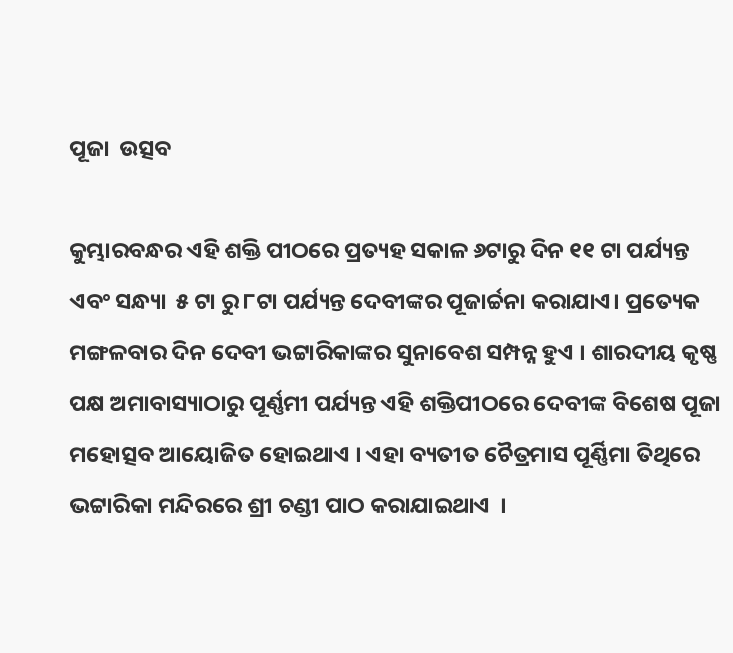ପୂଜା  ଉତ୍ସବ

କୁମ୍ଭାରବନ୍ଧର ଏହି ଶକ୍ତି ପୀଠରେ ପ୍ରତ୍ୟହ ସକାଳ ୬ଟାରୁ ଦିନ ୧୧ ଟା ପର୍ଯ୍ୟନ୍ତ ଏବଂ ସନ୍ଧ୍ୟା  ୫ ଟା ରୁ ୮ଟା ପର୍ଯ୍ୟନ୍ତ ଦେବୀଙ୍କର ପୂଜାର୍ଚ୍ଚନା କରାଯାଏ। ପ୍ରତ୍ୟେକ ମଙ୍ଗଳବାର ଦିନ ଦେବୀ ଭଟ୍ଟାରିକାଙ୍କର ସୁନାବେଶ ସମ୍ପନ୍ନ ହୁଏ । ଶାରଦୀୟ କୃଷ୍ଣ ପକ୍ଷ ଅମାବାସ୍ୟାଠାରୁ ପୂର୍ଣ୍ଣମୀ ପର୍ଯ୍ୟନ୍ତ ଏହି ଶକ୍ତିପୀଠରେ ଦେବୀଙ୍କ ବିଶେଷ ପୂଜା ମହୋତ୍ସବ ଆୟୋଜିତ ହୋଇଥାଏ । ଏହା ବ୍ୟତୀତ ଚୈତ୍ରମାସ ପୂର୍ଣ୍ଣିମା ତିଥିରେ ଭଟ୍ଟାରିକା ମନ୍ଦିରରେ ଶ୍ରୀ ଚଣ୍ଡୀ ପାଠ କରାଯାଇଥାଏ  ।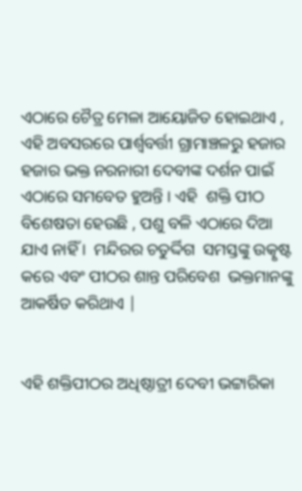ଏଠାରେ ଚୈତ୍ର ମେଳା ଆୟୋଜିତ ହୋଇଥାଏ , ଏହି ଅବସରରେ ପାର୍ଶ୍ୱବର୍ତ୍ତୀ ଗ୍ରାମାଞ୍ଚଳରୁ ହଜାର ହଜାର ଭକ୍ତ ନରନାରୀ ଦେବୀଙ୍କ ଦର୍ଶନ ପାଇଁ ଏଠାରେ ସମବେତ ହୁଅନ୍ତି । ଏହି  ଶକ୍ତି ପୀଠ ବିଶେଷତା ହେଉଛି , ପଶୁ ବଳି ଏଠାରେ ଦିଆ ଯାଏ ନାହିଁ ।  ମନ୍ଦିରର ଚତୁର୍ଦ୍ଦିଗ  ସମସ୍ତଙ୍କୁ ଉତ୍କୃଷ୍ଟ  କରେ ଏବଂ ପୀଠର ଶାନ୍ତ ପରିବେଶ  ଭକ୍ତମାନଙ୍କୁ  ଆକର୍ଷିତ କରିଥାଏ |


ଏହି ଶକ୍ତିପୀଠର ଅଧିଷ୍ଠାତ୍ରୀ ଦେବୀ ଭଟ୍ଟାରିକା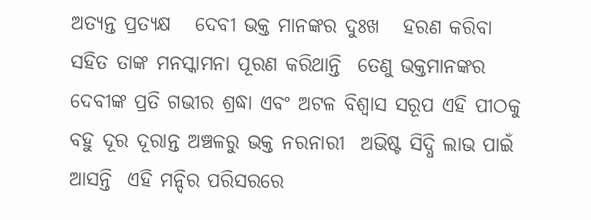ଅତ୍ୟନ୍ତ ପ୍ରତ୍ୟକ୍ଷ   ଦେବୀ ଭକ୍ତ ମାନଙ୍କର ଦୁଃଖ   ହରଣ କରିବା ସହିତ ତାଙ୍କ ମନସ୍କାମନା ପୂରଣ କରିଥାନ୍ତି  ତେଣୁ ଭକ୍ତମାନଙ୍କର ଦେବୀଙ୍କ ପ୍ରତି ଗଭୀର ଶ୍ରଦ୍ଧା ଏବଂ ଅଟଳ ବିଶ୍ଵାସ ସରୂପ ଏହି ପୀଠକୁ ବହୁ ଦୂର ଦୂରାନ୍ତ ଅଞ୍ଚଳରୁ ଭକ୍ତ ନରନାରୀ  ଅଭିଷ୍ଟ ସିଦ୍ଧି ଲାଭ ପାଇଁ ଆସନ୍ତି  ଏହି ମନ୍ଦିର ପରିସରରେ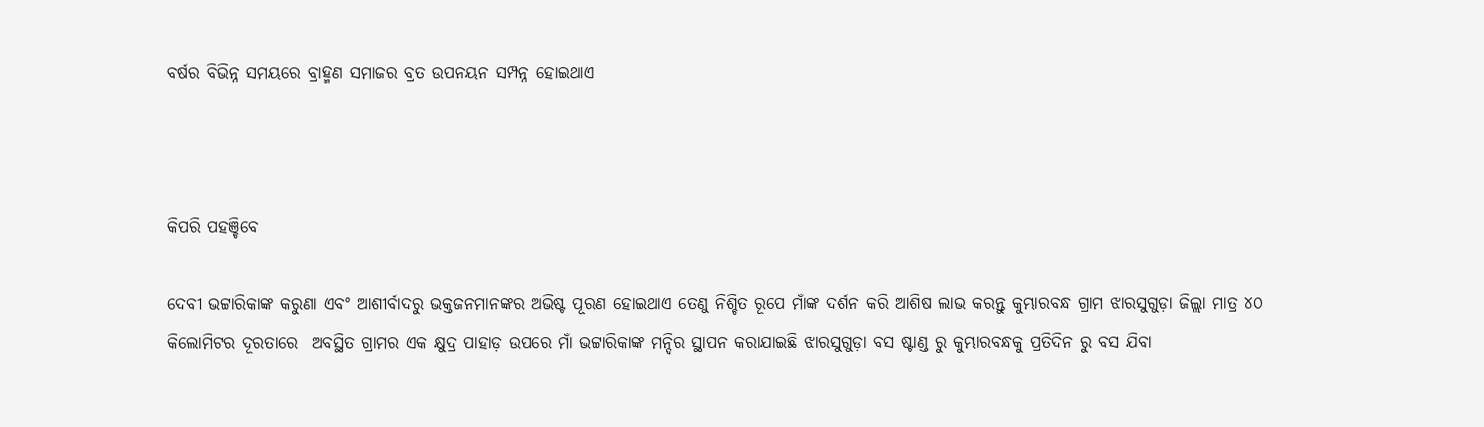ବର୍ଷର ବିଭିନ୍ନ ସମୟରେ ବ୍ରାହ୍ମଣ ସମାଜର ବ୍ରତ ଉପନୟନ ସମ୍ପନ୍ନ ହୋଇଥାଏ



କିପରି ପହଞ୍ଚିବେ

ଦେବୀ ଭଟ୍ଟାରିକାଙ୍କ କରୁଣା ଏବଂ ଆଶୀର୍ବାଦରୁ ଭକ୍ତଜନମାନଙ୍କର ଅଭିଷ୍ଟ ପୂରଣ ହୋଇଥାଏ ତେଣୁ ନିଶ୍ଚିତ ରୂପେ ମାଁଙ୍କ ଦର୍ଶନ କରି ଆଶିଷ ଲାଭ କରନ୍ତୁ କୁମ୍ଭାରବନ୍ଧ ଗ୍ରାମ ଝାରସୁଗୁଡ଼ା ଜିଲ୍ଲା ମାତ୍ର ୪୦ କିଲୋମିଟର ଦୂରତାରେ  ଅବସ୍ଥିତ ଗ୍ରାମର ଏକ କ୍ଷୁଦ୍ର ପାହାଡ଼ ଉପରେ ମାଁ ଭଟ୍ଟାରିକାଙ୍କ ମନ୍ଦିର ସ୍ଥାପନ କରାଯାଇଛି ଝାରସୁଗୁଡ଼ା ବସ ଷ୍ଟାଣ୍ଡ ରୁ କୁମ୍ଭାରବନ୍ଧକୁ ପ୍ରତିଦିନ ରୁ ବସ ଯିବା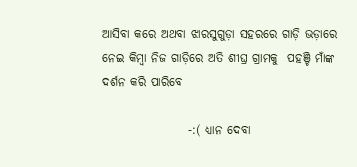ଆସିବା କରେ ଅଥବା ଝାରସୁଗୁଡ଼ା ସହରରେ ଗାଡ଼ି ଭଡ଼ାରେ ନେଇ କିମ୍ବା ନିଜ ଗାଡ଼ିରେ ଅତି ଶୀଘ୍ର ଗ୍ରାମକୁ  ପହଞ୍ଚି ମାଁଙ୍କ ଦର୍ଶନ କରି ପାରିବେ

                  -:( ଧ୍ୟାନ ଦେବା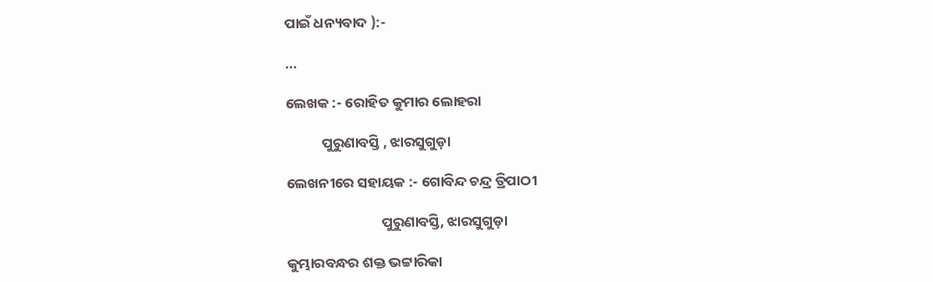ପାଇଁ ଧନ୍ୟବାଦ ):-

...

ଲେଖକ :- ରୋହିତ କୁମାର ଲୋହରା

           ପୁରୁଣାବସ୍ତି , ଝାରସୁଗୁଡ଼ା

ଲେଖନୀରେ ସହାୟକ :- ଗୋବିନ୍ଦ ଚନ୍ଦ୍ର ତ୍ରିପାଠୀ

                             ପୁରୁଣାବସ୍ତି, ଝାରସୁଗୁଡ଼ା

କୁମ୍ଭାରବନ୍ଧର ଶକ୍ତ ଭଟ୍ଟାରିକା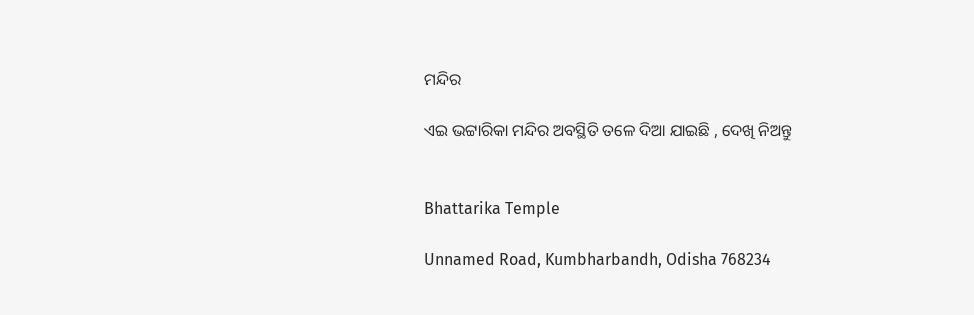ମନ୍ଦିର

ଏଇ ଭଟ୍ଟାରିକା ମନ୍ଦିର ଅବସ୍ଥିତି ତଳେ ଦିଆ ଯାଇଛି , ଦେଖି ନିଅନ୍ତୁ


Bhattarika Temple

Unnamed Road, Kumbharbandh, Odisha 768234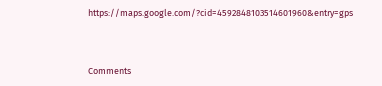https://maps.google.com/?cid=4592848103514601960&entry=gps



Comments